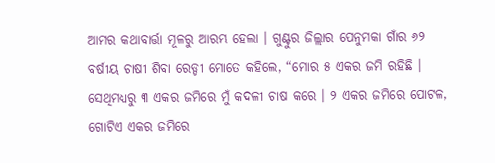ଆମର କଥାବାର୍ତ୍ତା ମୂଳରୁ ଆରମ୍ଭ ହେଲା । ଗୁଣ୍ଟୁର ଜିଲ୍ଲାର ପେନୁମକା ଗାଁର ୬୨ ବର୍ଷୀୟ ଚାଷୀ ଶିବା ରେଡ୍ଡୀ ମୋତେ କହିଲେ, “ମୋର ୫ ଏକର ଜମି ରହିଛି । ସେଥିମଧ୍ୟରୁ ୩ ଏକର ଜମିରେ ମୁଁ କଦଳୀ ଚାଷ କରେ । ୨ ଏକର ଜମିରେ ପୋଟଳ, ଗୋଟିଏ ଏକର ଜମିରେ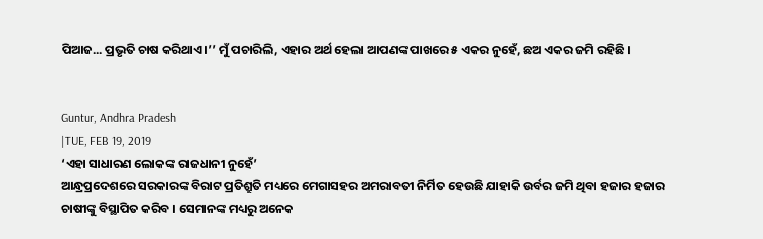ପିଆଜ... ପ୍ରଭୃତି ଚାଷ କରିଥାଏ ।’’ ମୁଁ ପଚାରିଲି, ଏହାର ଅର୍ଥ ହେଲା ଆପଣଙ୍କ ପାଖରେ ୫ ଏକର ନୁହେଁ, ଛଅ ଏକର ଜମି ରହିଛି ।


Guntur, Andhra Pradesh
|TUE, FEB 19, 2019
‘ଏହା ସାଧାରଣ ଲୋକଙ୍କ ରାଜଧାନୀ ନୁହେଁ’
ଆନ୍ଧ୍ରପ୍ରଦେଶରେ ସରକାରଙ୍କ ବିରାଟ ପ୍ରତିଶ୍ରୁତି ମଧ୍ୟରେ ମେଗାସହର ଅମରାବତୀ ନିର୍ମିତ ହେଉଛି ଯାହାକି ଉର୍ବର ଜମି ଥିବା ହଜାର ହଜାର ଚାଷୀଙ୍କୁ ବିସ୍ଥାପିତ କରିବ । ସେମାନଙ୍କ ମଧ୍ୟରୁ ଅନେକ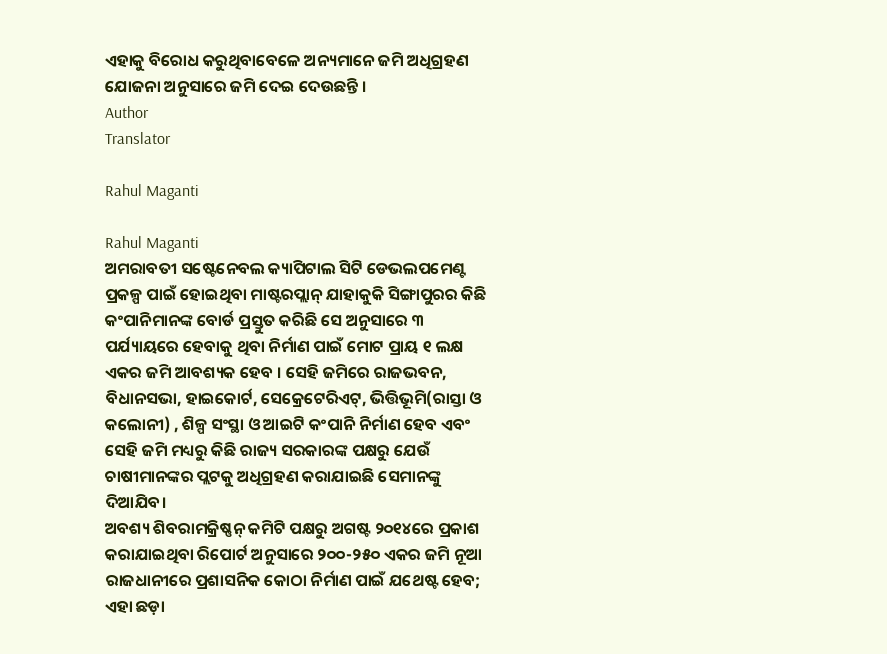ଏହାକୁ ବିରୋଧ କରୁଥିବାବେଳେ ଅନ୍ୟମାନେ ଜମି ଅଧିଗ୍ରହଣ ଯୋଜନା ଅନୁସାରେ ଜମି ଦେଇ ଦେଉଛନ୍ତି ।
Author
Translator

Rahul Maganti

Rahul Maganti
ଅମରାବତୀ ସଷ୍ଟେନେବଲ କ୍ୟାପିଟାଲ ସିଟି ଡେଭଲପମେଣ୍ଟ ପ୍ରକଳ୍ପ ପାଇଁ ହୋଇଥିବା ମାଷ୍ଟରପ୍ଲାନ୍ ଯାହାକୁକି ସିଙ୍ଗାପୁରର କିଛି କଂପାନିମାନଙ୍କ ବୋର୍ଡ ପ୍ରସ୍ତୁତ କରିଛି ସେ ଅନୁସାରେ ୩ ପର୍ଯ୍ୟାୟରେ ହେବାକୁ ଥିବା ନିର୍ମାଣ ପାଇଁ ମୋଟ ପ୍ରାୟ ୧ ଲକ୍ଷ ଏକର ଜମି ଆବଶ୍ୟକ ହେବ । ସେହି ଜମିରେ ରାଜଭବନ, ବିଧାନସଭା, ହାଇକୋର୍ଟ, ସେକ୍ରେଟେରିଏଟ୍, ଭିତ୍ତିଭୂମି(ରାସ୍ତା ଓ କଲୋନୀ) , ଶିଳ୍ପ ସଂସ୍ଥା ଓ ଆଇଟି କଂପାନି ନିର୍ମାଣ ହେବ ଏବଂ ସେହି ଜମି ମଧ୍ୟରୁ କିଛି ରାଜ୍ୟ ସରକାରଙ୍କ ପକ୍ଷରୁ ଯେଉଁ ଚାଷୀମାନଙ୍କର ପ୍ଲଟକୁ ଅଧିଗ୍ରହଣ କରାଯାଇଛି ସେମାନଙ୍କୁ ଦିଆଯିବ।
ଅବଶ୍ୟ ଶିବରାମକ୍ରିଷ୍ଣନ୍ କମିଟି ପକ୍ଷରୁ ଅଗଷ୍ଟ ୨୦୧୪ରେ ପ୍ରକାଶ କରାଯାଇଥିବା ରିପୋର୍ଟ ଅନୁସାରେ ୨୦୦-୨୫୦ ଏକର ଜମି ନୂଆ ରାଜଧାନୀରେ ପ୍ରଶାସନିକ କୋଠା ନିର୍ମାଣ ପାଇଁ ଯଥେଷ୍ଟ ହେବ; ଏହା ଛଡ଼ା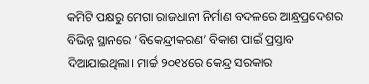କମିଟି ପକ୍ଷରୁ ମେଗା ରାଜଧାନୀ ନିର୍ମାଣ ବଦଳରେ ଆନ୍ଧ୍ରପ୍ରଦେଶର ବିଭିନ୍ନ ସ୍ଥାନରେ ‘ବିକେନ୍ଦ୍ରୀକରଣ’ ବିକାଶ ପାଇଁ ପ୍ରସ୍ତାବ ଦିଆଯାଇଥିଲା। ମାର୍ଚ୍ଚ ୨୦୧୪ରେ କେନ୍ଦ୍ର ସରକାର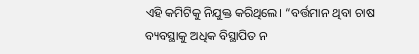ଏହି କମିଟିକୁ ନିଯୁକ୍ତ କରିଥିଲେ। “ବର୍ତ୍ତମାନ ଥିବା ଚାଷ ବ୍ୟବସ୍ଥାକୁ ଅଧିକ ବିସ୍ଥାପିତ ନ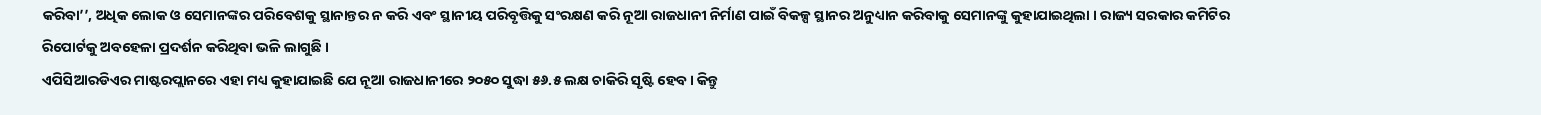କରିବା’’, ଅଧିକ ଲୋକ ଓ ସେମାନଙ୍କର ପରିବେଶକୁ ସ୍ଥାନାନ୍ତର ନ କରି ଏବଂ ସ୍ଥାନୀୟ ପରିବୃତ୍ତିକୁ ସଂରକ୍ଷଣ କରି ନୂଆ ରାଜଧାନୀ ନିର୍ମାଣ ପାଇଁ ବିକଳ୍ପ ସ୍ଥାନର ଅନୁଧ୍ୟାନ କରିବାକୁ ସେମାନଙ୍କୁ କୁହାଯାଇଥିଲା । ରାଜ୍ୟ ସରକାର କମିଟିର ରିପୋର୍ଟକୁ ଅବହେଳା ପ୍ରଦର୍ଶନ କରିଥିବା ଭଳି ଲାଗୁଛି ।
ଏପିସିଆରଡିଏର ମାଷ୍ଟରପ୍ଲାନରେ ଏହା ମଧ୍ୟ କୁହାଯାଇଛି ଯେ ନୂଆ ରାଜଧାନୀରେ ୨୦୫୦ ସୁଦ୍ଧା ୫୬.୫ ଲକ୍ଷ ଚାକିରି ସୃଷ୍ଟି ହେବ। କିନ୍ତୁ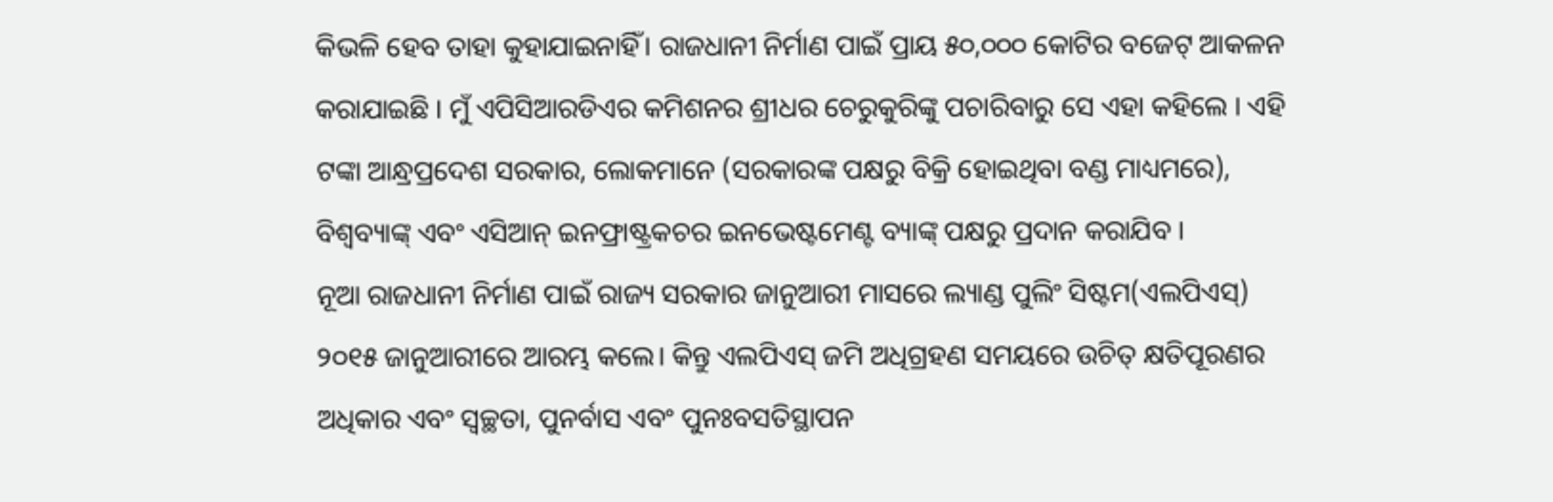କିଭଳି ହେବ ତାହା କୁହାଯାଇନାହିଁ। ରାଜଧାନୀ ନିର୍ମାଣ ପାଇଁ ପ୍ରାୟ ୫୦,୦୦୦ କୋଟିର ବଜେଟ୍ ଆକଳନ କରାଯାଇଛି । ମୁଁ ଏପିସିଆରଡିଏର କମିଶନର ଶ୍ରୀଧର ଚେରୁକୁରିଙ୍କୁ ପଚାରିବାରୁ ସେ ଏହା କହିଲେ । ଏହି ଟଙ୍କା ଆନ୍ଧ୍ରପ୍ରଦେଶ ସରକାର, ଲୋକମାନେ (ସରକାରଙ୍କ ପକ୍ଷରୁ ବିକ୍ରି ହୋଇଥିବା ବଣ୍ଡ ମାଧ୍ୟମରେ), ବିଶ୍ୱବ୍ୟାଙ୍କ୍ ଏବଂ ଏସିଆନ୍ ଇନଫ୍ରାଷ୍ଟ୍ରକଚର ଇନଭେଷ୍ଟମେଣ୍ଟ ବ୍ୟାଙ୍କ୍ ପକ୍ଷରୁ ପ୍ରଦାନ କରାଯିବ ।
ନୂଆ ରାଜଧାନୀ ନିର୍ମାଣ ପାଇଁ ରାଜ୍ୟ ସରକାର ଜାନୁଆରୀ ମାସରେ ଲ୍ୟାଣ୍ଡ ପୁଲିଂ ସିଷ୍ଟମ(ଏଲପିଏସ୍) ୨୦୧୫ ଜାନୁଆରୀରେ ଆରମ୍ଭ କଲେ। କିନ୍ତୁ ଏଲପିଏସ୍ ଜମି ଅଧିଗ୍ରହଣ ସମୟରେ ଉଚିତ୍ କ୍ଷତିପୂରଣର ଅଧିକାର ଏବଂ ସ୍ୱଚ୍ଛତା, ପୁନର୍ବାସ ଏବଂ ପୁନଃବସତିସ୍ଥାପନ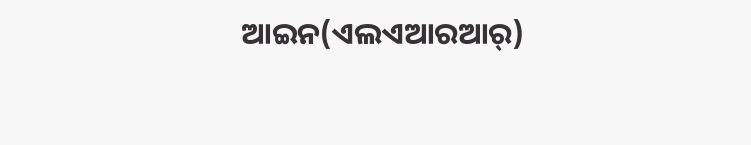ଆଇନ(ଏଲଏଆରଆର୍)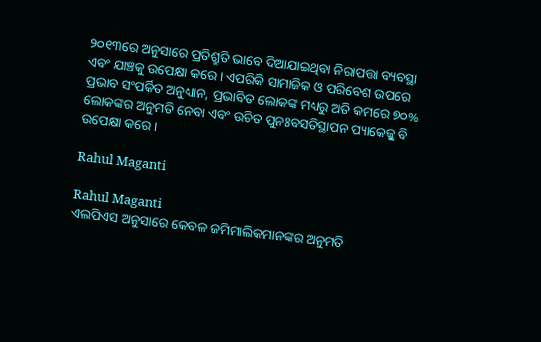୨୦୧୩ରେ ଅନୁସାରେ ପ୍ରତିଶ୍ରୁତି ଭାବେ ଦିଆଯାଇଥିବା ନିରାପତ୍ତା ବ୍ୟବସ୍ଥା ଏବଂ ଯାଞ୍ଚକୁ ଉପେକ୍ଷା କରେ। ଏପରିକି ସାମାଜିକ ଓ ପରିବେଶ ଉପରେ ପ୍ରଭାବ ସଂପର୍କିତ ଅନୁଧ୍ୟାନ, ପ୍ରଭାବିତ ଲୋକଙ୍କ ମଧ୍ୟରୁ ଅତି କମରେ ୭୦% ଲୋକଙ୍କର ଅନୁମତି ନେବା ଏବଂ ଉଚିତ ପୁନଃବସତିସ୍ଥାପନ ପ୍ୟାକେଜ୍କୁ ବି ଉପେକ୍ଷା କରେ ।

Rahul Maganti

Rahul Maganti
ଏଲପିଏସ ଅନୁସାରେ କେବଳ ଜମିମାଲିକମାନଙ୍କର ଅନୁମତି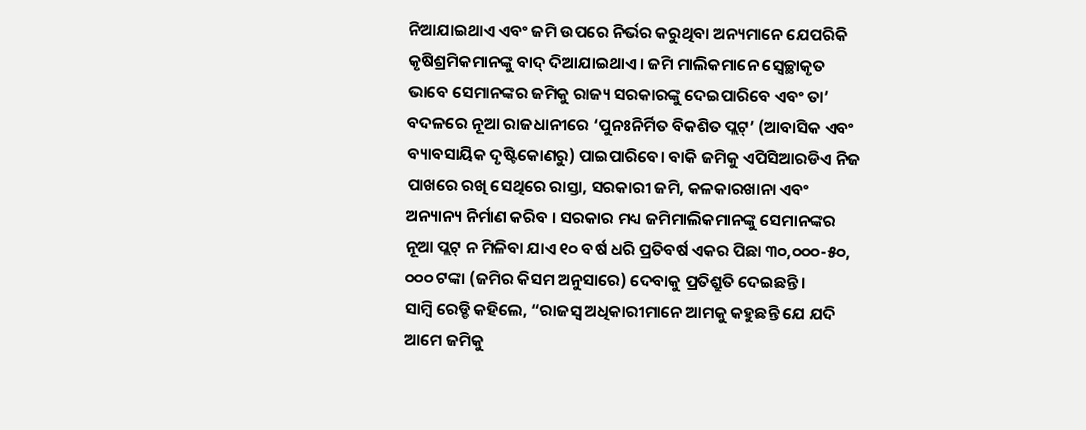ନିଆଯାଇଥାଏ ଏବଂ ଜମି ଉପରେ ନିର୍ଭର କରୁଥିବା ଅନ୍ୟମାନେ ଯେପରିକି କୃଷିଶ୍ରମିକମାନଙ୍କୁ ବାଦ୍ ଦିଆଯାଇଥାଏ। ଜମି ମାଲିକମାନେ ସ୍ୱେଚ୍ଛାକୃତ ଭାବେ ସେମାନଙ୍କର ଜମିକୁ ରାଜ୍ୟ ସରକାରଙ୍କୁ ଦେଇପାରିବେ ଏବଂ ତା’ ବଦଳରେ ନୂଆ ରାଜଧାନୀରେ ‘ପୁନଃନିର୍ମିତ ବିକଶିତ ପ୍ଲଟ୍’ (ଆବାସିକ ଏବଂ ବ୍ୟାବସାୟିକ ଦୃଷ୍ଟିକୋଣରୁ) ପାଇପାରିବେ। ବାକି ଜମିକୁ ଏପିସିଆରଡିଏ ନିଜ ପାଖରେ ରଖି ସେଥିରେ ରାସ୍ତା, ସରକାରୀ ଜମି, କଳକାରଖାନା ଏବଂ ଅନ୍ୟାନ୍ୟ ନିର୍ମାଣ କରିବ । ସରକାର ମଧ୍ୟ ଜମିମାଲିକମାନଙ୍କୁ ସେମାନଙ୍କର ନୂଆ ପ୍ଲଟ୍ ନ ମିଳିବା ଯାଏ ୧୦ ବର୍ଷ ଧରି ପ୍ରତିବର୍ଷ ଏକର ପିଛା ୩୦,୦୦୦-୫୦, ୦୦୦ ଟଙ୍କା (ଜମିର କିସମ ଅନୁସାରେ) ଦେବାକୁ ପ୍ରତିଶ୍ରୁତି ଦେଇଛନ୍ତି ।
ସାମ୍ବି ରେଡ୍ଡି କହିଲେ, “ରାଜସ୍ୱ ଅଧିକାରୀମାନେ ଆମକୁ କହୁଛନ୍ତି ଯେ ଯଦି ଆମେ ଜମିକୁ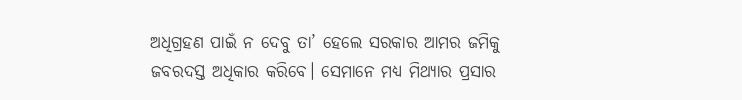ଅଧିଗ୍ରହଣ ପାଇଁ ନ ଦେବୁ ତା’ ହେଲେ ସରକାର ଆମର ଜମିକୁ ଜବରଦସ୍ତ ଅଧିକାର କରିବେ। ସେମାନେ ମଧ୍ୟ ମିଥ୍ୟାର ପ୍ରସାର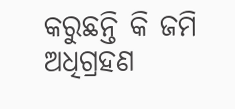କରୁଛନ୍ତି କି ଜମି ଅଧିଗ୍ରହଣ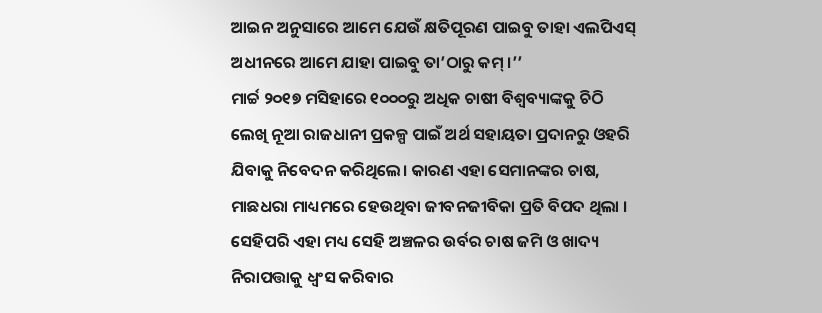ଆଇନ ଅନୁସାରେ ଆମେ ଯେଉଁ କ୍ଷତିପୂରଣ ପାଇବୁ ତାହା ଏଲପିଏସ୍ ଅଧୀନରେ ଆମେ ଯାହା ପାଇବୁ ତା’ଠାରୁ କମ୍ ।’’
ମାର୍ଚ୍ଚ ୨୦୧୭ ମସିହାରେ ୧୦୦୦ରୁ ଅଧିକ ଚାଷୀ ବିଶ୍ୱବ୍ୟାଙ୍କକୁ ଚିଠି ଲେଖି ନୂଆ ରାଜଧାନୀ ପ୍ରକଳ୍ପ ପାଇଁ ଅର୍ଥ ସହାୟତା ପ୍ରଦାନରୁ ଓହରି ଯିବାକୁ ନିବେଦନ କରିଥିଲେ। କାରଣ ଏହା ସେମାନଙ୍କର ଚାଷ, ମାଛଧରା ମାଧ୍ୟମରେ ହେଉଥିବା ଜୀବନଜୀବିକା ପ୍ରତି ବିପଦ ଥିଲା । ସେହିପରି ଏହା ମଧ୍ୟ ସେହି ଅଞ୍ଚଳର ଉର୍ବର ଚାଷ ଜମି ଓ ଖାଦ୍ୟ ନିରାପତ୍ତାକୁ ଧ୍ୱଂସ କରିବାର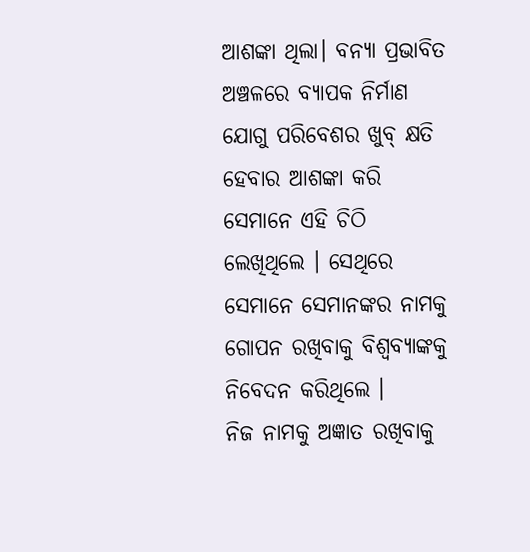ଆଶଙ୍କା ଥିଲା। ବନ୍ୟା ପ୍ରଭାବିତ ଅଞ୍ଚଳରେ ବ୍ୟାପକ ନିର୍ମାଣ ଯୋଗୁ ପରିବେଶର ଖୁବ୍ କ୍ଷତି ହେବାର ଆଶଙ୍କା କରି ସେମାନେ ଏହି ଚିଠି ଲେଖିଥିଲେ । ସେଥିରେ ସେମାନେ ସେମାନଙ୍କର ନାମକୁ ଗୋପନ ରଖିବାକୁ ବିଶ୍ୱବ୍ୟାଙ୍କକୁ ନିବେଦନ କରିଥିଲେ ।
ନିଜ ନାମକୁ ଅଜ୍ଞାତ ରଖିବାକୁ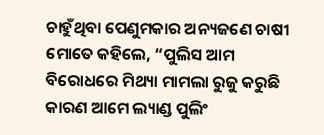ଚାହୁଁଥିବା ପେଣୁମକାର ଅନ୍ୟଜଣେ ଚାଷୀ ମୋତେ କହିଲେ, “ପୁଲିସ ଆମ ବିରୋଧରେ ମିଥ୍ୟା ମାମଲା ରୁଜୁ କରୁଛି କାରଣ ଆମେ ଲ୍ୟାଣ୍ଡ ପୁଲିଂ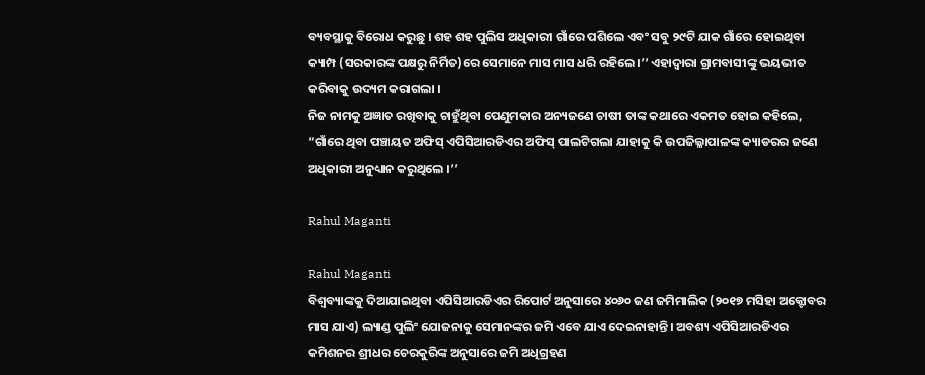ବ୍ୟବସ୍ଥାକୁ ବିରୋଧ କରୁଛୁ । ଶହ ଶହ ପୁଲିସ ଅଧିକାରୀ ଗାଁରେ ପଶିଲେ ଏବଂ ସବୁ ୨୯ଟି ଯାକ ଗାଁରେ ହୋଇଥିବା କ୍ୟାମ୍ପ (ସରକାରଙ୍କ ପକ୍ଷରୁ ନିର୍ମିତ)ରେ ସେମାନେ ମାସ ମାସ ଧରି ରହିଲେ।’’ ଏହାଦ୍ୱାରା ଗ୍ରାମବାସୀଙ୍କୁ ଭୟଭୀତ କରିବାକୁ ଉଦ୍ୟମ କରାଗଲା ।
ନିଜ ନାମକୁ ଅଜ୍ଞାତ ରଖିବାକୁ ଚାହୁଁଥିବା ପେଣୁମକାର ଅନ୍ୟଜଣେ ଚାଷୀ ତାଙ୍କ କଥାରେ ଏକମତ ହୋଇ କହିଲେ, “ଗାଁରେ ଥିବା ପଞ୍ଚାୟତ ଅଫିସ୍ ଏପିସିଆରଡିଏର ଅଫିସ୍ ପାଲଟିଗଲା ଯାହାକୁ କି ଉପଜିଲ୍ଳାପାଳଙ୍କ କ୍ୟାଡରର ଜଣେ ଅଧିକାରୀ ଅନୁଧ୍ୟାନ କରୁଥିଲେ ।’’

Rahul Maganti

Rahul Maganti
ବିଶ୍ୱବ୍ୟାଙ୍କକୁ ଦିଆଯାଇଥିବା ଏପିସିଆରଡିଏର ରିପୋର୍ଟ ଅନୁସାରେ ୪୦୬୦ ଜଣ ଜମିମାଲିକ (୨୦୧୭ ମସିହା ଅକ୍ଟୋବର ମାସ ଯାଏ) ଲ୍ୟାଣ୍ଡ ପୁଲିଂ ଯୋଜନାକୁ ସେମାନଙ୍କର ଜମି ଏବେ ଯାଏ ଦେଇନାହାନ୍ତି। ଅବଶ୍ୟ ଏପିସିଆରଡିଏର କମିଶନର ଶ୍ରୀଧର ଚେରକୁରିଙ୍କ ଅନୁସାରେ ଜମି ଅଧିଗ୍ରହଣ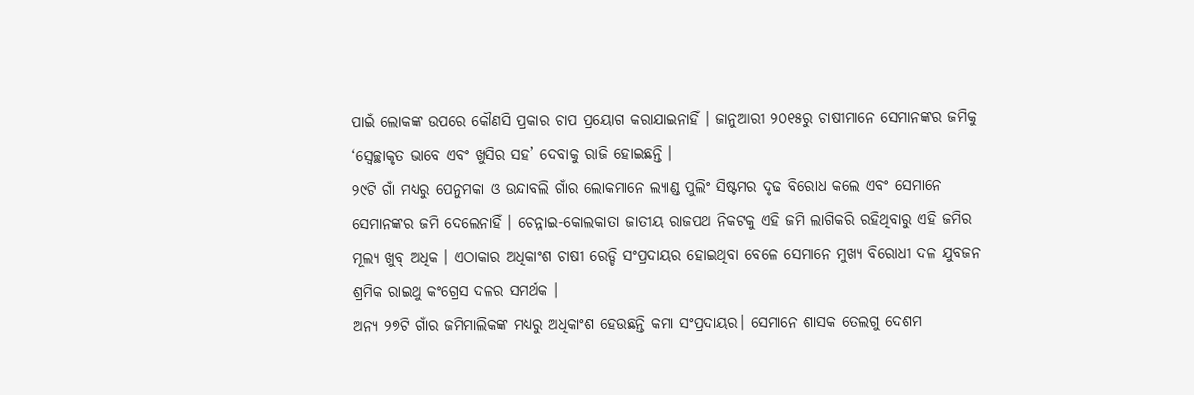ପାଇଁ ଲୋକଙ୍କ ଉପରେ କୌଣସି ପ୍ରକାର ଚାପ ପ୍ରୟୋଗ କରାଯାଇନାହିଁ । ଜାନୁଆରୀ ୨୦୧୫ରୁ ଚାଷୀମାନେ ସେମାନଙ୍କର ଜମିକୁ ‘ସ୍ୱେଚ୍ଛାକୃତ ଭାବେ ଏବଂ ଖୁସିର ସହ’ ଦେବାକୁ ରାଜି ହୋଇଛନ୍ତି ।
୨୯ଟି ଗାଁ ମଧ୍ୟରୁ ପେନୁମକା ଓ ଉନ୍ଦାବଲି ଗାଁର ଲୋକମାନେ ଲ୍ୟାଣ୍ଡ ପୁଲିଂ ସିଷ୍ଟମର ଦୃଢ ବିରୋଧ କଲେ ଏବଂ ସେମାନେ ସେମାନଙ୍କର ଜମି ଦେଲେନାହିଁ । ଚେନ୍ନାଇ-କୋଲକାତା ଜାତୀୟ ରାଜପଥ ନିକଟକୁ ଏହି ଜମି ଲାଗିକରି ରହିଥିବାରୁ ଏହି ଜମିର ମୂଲ୍ୟ ଖୁବ୍ ଅଧିକ । ଏଠାକାର ଅଧିକାଂଶ ଚାଷୀ ରେଡ୍ଡି ସଂପ୍ରଦାୟର ହୋଇଥିବା ବେଳେ ସେମାନେ ମୁଖ୍ୟ ବିରୋଧୀ ଦଳ ଯୁବଜନ ଶ୍ରମିକ ରାଇଥୁ କଂଗ୍ରେସ ଦଳର ସମର୍ଥକ ।
ଅନ୍ୟ ୨୭ଟି ଗାଁର ଜମିମାଲିକଙ୍କ ମଧ୍ୟରୁ ଅଧିକାଂଶ ହେଉଛନ୍ତି କମା ସଂପ୍ରଦାୟର। ସେମାନେ ଶାସକ ତେଲଗୁ ଦେଶମ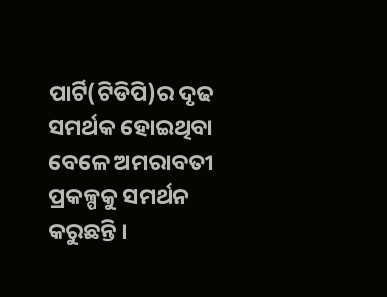ପାର୍ଟି(ଟିଡିପି)ର ଦୃଢ ସମର୍ଥକ ହୋଇଥିବା ବେଳେ ଅମରାବତୀ ପ୍ରକଳ୍ପକୁ ସମର୍ଥନ କରୁଛନ୍ତି ।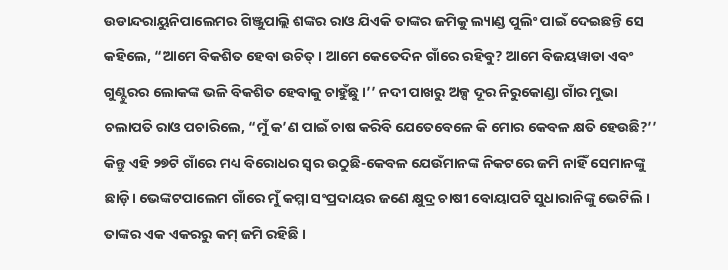ଉଡାନ୍ଦରାୟୁନିପାଲେମର ଗିଞ୍ଜୁପାଲ୍ଲି ଶଙ୍କର ରାଓ ଯିଏକି ତାଙ୍କର ଜମିକୁ ଲ୍ୟାଣ୍ଡ ପୁଲିଂ ପାଇଁ ଦେଇଛନ୍ତି ସେ କହିଲେ, “ଆମେ ବିକଶିତ ହେବା ଉଚିତ୍। ଆମେ କେତେଦିନ ଗାଁରେ ରହିବୁ? ଆମେ ବିଜୟୱାଡା ଏବଂ ଗୁଣ୍ଟୁରର ଲୋକଙ୍କ ଭଳି ବିକଶିତ ହେବାକୁ ଚାହୁଁଛୁ ।’’ ନଦୀ ପାଖରୁ ଅଳ୍ପ ଦୂର ନିରୁକୋଣ୍ଡା ଗାଁର ମୁଭା ଚଲାପତି ରାଓ ପଚାରିଲେ, “ମୁଁ କ’ଣ ପାଇଁ ଚାଷ କରିବି ଯେତେବେଳେ କି ମୋର କେବଳ କ୍ଷତି ହେଉଛି?’’
କିନ୍ତୁ ଏହି ୨୭ଟି ଗାଁରେ ମଧ୍ୟ ବିରୋଧର ସ୍ୱର ଉଠୁଛି-କେବଳ ଯେଉଁମାନଙ୍କ ନିକଟରେ ଜମି ନାହିଁ ସେମାନଙ୍କୁ ଛାଡ଼ି। ଭେଙ୍କଟପାଲେମ ଗାଁରେ ମୁଁ କମ୍ମା ସଂପ୍ରଦାୟର ଜଣେ କ୍ଷୁଦ୍ର ଚାଷୀ ବୋୟାପଟି ସୁଧାରାନିଙ୍କୁ ଭେଟିଲି । ତାଙ୍କର ଏକ ଏକରରୁ କମ୍ ଜମି ରହିଛି ।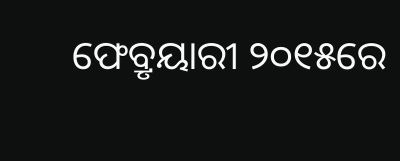ଫେବ୍ରୃୟାରୀ ୨୦୧୫ରେ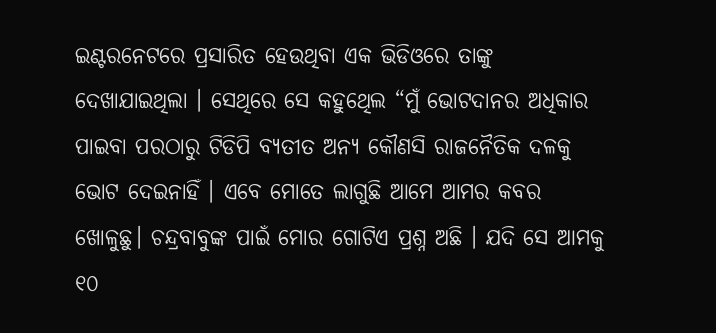ଇଣ୍ଟରନେଟରେ ପ୍ରସାରିତ ହେଉଥିବା ଏକ ଭିଡିଓରେ ତାଙ୍କୁ ଦେଖାଯାଇଥିଲା । ସେଥିରେ ସେ କହୁଥେିଲ “ମୁଁ ଭୋଟଦାନର ଅଧିକାର ପାଇବା ପରଠାରୁ ଟିଡିପି ବ୍ୟତୀତ ଅନ୍ୟ କୌଣସି ରାଜନୈତିକ ଦଳକୁ ଭୋଟ ଦେଇନାହିଁ । ଏବେ ମୋତେ ଲାଗୁଛି ଆମେ ଆମର କବର ଖୋଳୁଛୁ। ଚନ୍ଦ୍ରବାବୁଙ୍କ ପାଇଁ ମୋର ଗୋଟିଏ ପ୍ରଶ୍ନ ଅଛି । ଯଦି ସେ ଆମକୁ ୧୦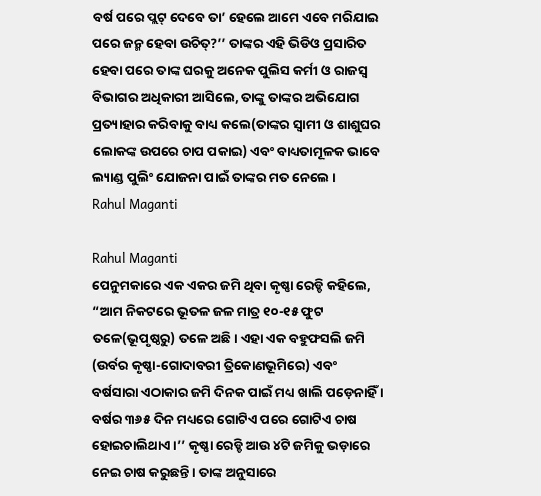ବର୍ଷ ପରେ ପ୍ଲଟ୍ ଦେବେ ତା’ ହେଲେ ଆମେ ଏବେ ମରିଯାଇ ପରେ ଜନ୍ମ ହେବା ଉଚିତ୍?’’ ତାଙ୍କର ଏହି ଭିଡିଓ ପ୍ରସାରିତ ହେବା ପରେ ତାଙ୍କ ଘରକୁ ଅନେକ ପୁଲିସ କର୍ମୀ ଓ ରାଜସ୍ୱ ବିଭାଗର ଅଧିକାରୀ ଆସିଲେ, ତାଙ୍କୁ ତାଙ୍କର ଅଭିଯୋଗ ପ୍ରତ୍ୟାହାର କରିବାକୁ ବାଧ୍ୟ କଲେ(ତାଙ୍କର ସ୍ୱାମୀ ଓ ଶାଶୁଘର ଲୋକଙ୍କ ଉପରେ ଚାପ ପକାଇ) ଏବଂ ବାଧ୍ୟତାମୂଳକ ଭାବେ ଲ୍ୟାଣ୍ଡ ପୁଲିଂ ଯୋଜନା ପାଇଁ ତାଙ୍କର ମତ ନେଲେ ।
Rahul Maganti

Rahul Maganti
ପେନୁମକାରେ ଏକ ଏକର ଜମି ଥିବା କୃଷ୍ଣା ରେଡ୍ଡି କହିଲେ, “ଆମ ନିକଟରେ ଭୂତଳ ଜଳ ମାତ୍ର ୧୦-୧୫ ଫୁଟ ତଳେ(ଭୂପୃଷ୍ଠରୁ) ତଳେ ଅଛି। ଏହା ଏକ ବହୁଫସଲି ଜମି (ଉର୍ବର କୃଷ୍ଣା-ଗୋଦାବରୀ ତ୍ରିକୋଣଭୂମିରେ) ଏବଂ ବର୍ଷସାରା ଏଠାକାର ଜମି ଦିନକ ପାଇଁ ମଧ୍ୟ ଖାଲି ପଡ଼େନାହିଁ । ବର୍ଷର ୩୬୫ ଦିନ ମଧ୍ୟରେ ଗୋଟିଏ ପରେ ଗୋଟିଏ ଚାଷ ହୋଇଚାଲିଥାଏ ।’’ କୃଷ୍ଣା ରେଡ୍ଡି ଆଉ ୪ଟି ଜମିକୁ ଭଡ଼ାରେ ନେଇ ଚାଷ କରୁଛନ୍ତି । ତାଙ୍କ ଅନୁସାରେ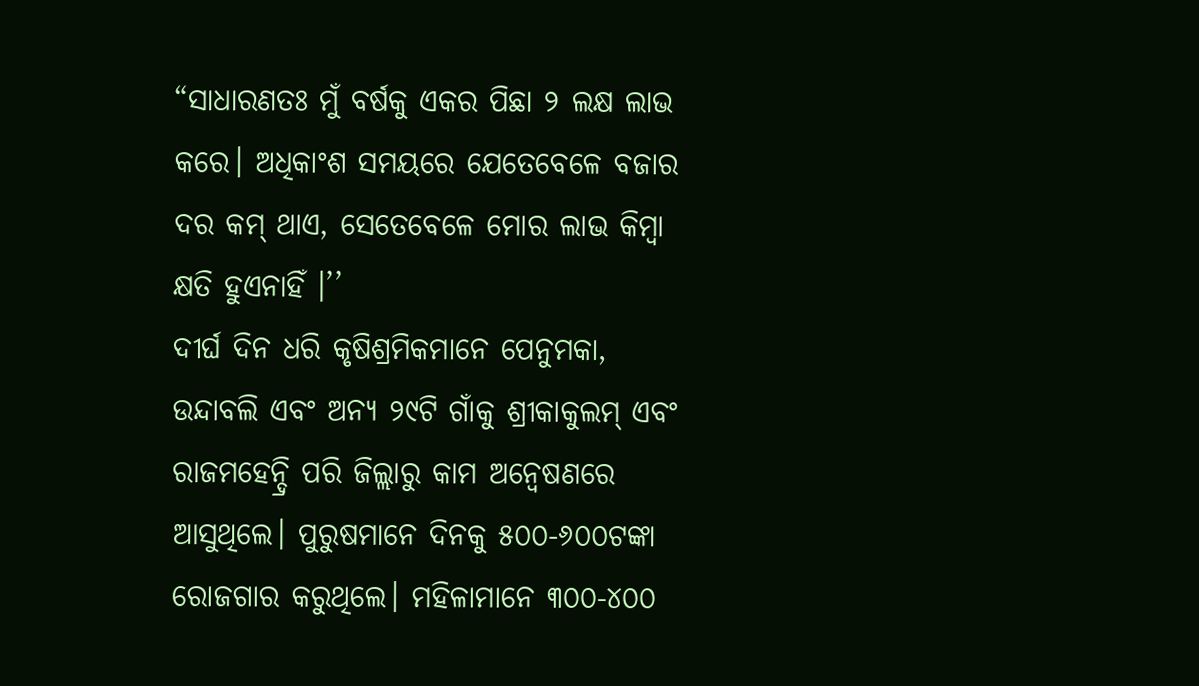“ସାଧାରଣତଃ ମୁଁ ବର୍ଷକୁ ଏକର ପିଛା ୨ ଲକ୍ଷ ଲାଭ କରେ। ଅଧିକାଂଶ ସମୟରେ ଯେତେବେଳେ ବଜାର ଦର କମ୍ ଥାଏ, ସେତେବେଳେ ମୋର ଲାଭ କିମ୍ବା କ୍ଷତି ହୁଏନାହିଁ ।’’
ଦୀର୍ଘ ଦିନ ଧରି କୃଷିଶ୍ରମିକମାନେ ପେନୁମକା, ଉନ୍ଦାବଲି ଏବଂ ଅନ୍ୟ ୨୯ଟି ଗାଁକୁ ଶ୍ରୀକାକୁଲମ୍ ଏବଂ ରାଜମହେନ୍ଦ୍ରି ପରି ଜିଲ୍ଲାରୁ କାମ ଅନ୍ୱେଷଣରେ ଆସୁଥିଲେ। ପୁରୁଷମାନେ ଦିନକୁ ୫୦୦-୬୦୦ଟଙ୍କା ରୋଜଗାର କରୁଥିଲେ। ମହିଳାମାନେ ୩୦୦-୪୦୦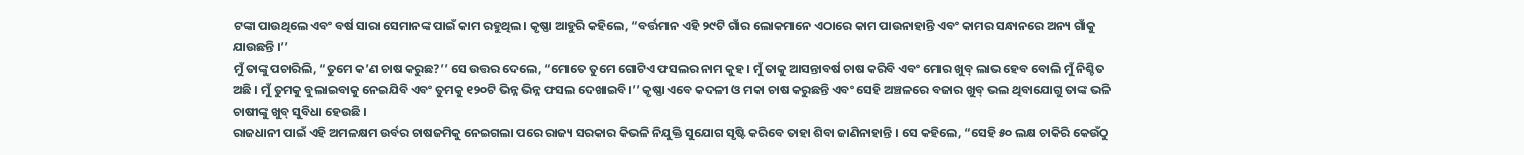ଟଙ୍କା ପାଉଥିଲେ ଏବଂ ବର୍ଷ ସାରା ସେମାନଙ୍କ ପାଇଁ କାମ ରହୁଥିଲ। କୃଷ୍ଣା ଆହୁରି କହିଲେ, “ବର୍ତ୍ତମାନ ଏହି ୨୯ଟି ଗାଁର ଲୋକମାନେ ଏଠାରେ କାମ ପାଉନାହାନ୍ତି ଏବଂ କାମର ସନ୍ଧାନରେ ଅନ୍ୟ ଗାଁକୁ ଯାଉଛନ୍ତି ।’’
ମୁଁ ତାଙ୍କୁ ପଚାରିଲି, “ତୁମେ କ’ଣ ଚାଷ କରୁଛ?’’ ସେ ଉତ୍ତର ଦେଲେ, “ମୋତେ ତୁମେ ଗୋଟିଏ ଫସଲର ନାମ କୁହ । ମୁଁ ତାକୁ ଆସନ୍ତାବର୍ଷ ଚାଷ କରିବି ଏବଂ ମୋର ଖୁବ୍ ଲାଭ ହେବ ବୋଲି ମୁଁ ନିଶ୍ଚିତ ଅଛି । ମୁଁ ତୁମକୁ ବୁଲାଇବାକୁ ନେଇଯିବି ଏବଂ ତୁମକୁ ୧୨୦ଟି ଭିନ୍ନ ଭିନ୍ନ ଫସଲ ଦେଖାଇବି।’’ କୃଷ୍ଣା ଏବେ କଦଳୀ ଓ ମକା ଚାଷ କରୁଛନ୍ତି ଏବଂ ସେହି ଅଞ୍ଚଳରେ ବଜାର ଖୁବ୍ ଭଲ ଥିବାଯୋଗୁ ତାଙ୍କ ଭଳି ଚାଷୀଙ୍କୁ ଖୁବ୍ ସୁବିଧା ହେଉଛି ।
ରାଜଧାନୀ ପାଇଁ ଏହି ଅମଳକ୍ଷମ ଉର୍ବର ଚାଷଜମିକୁ ନେଇଗଲା ପରେ ରାଜ୍ୟ ସରକାର କିଭଳି ନିଯୁକ୍ତି ସୁଯୋଗ ସୃଷ୍ଟି କରିବେ ତାହା ଶିବା ଜାଣିନାହାନ୍ତି । ସେ କହିଲେ, “ସେହି ୫୦ ଲକ୍ଷ ଚାକିରି କେଉଁଠୁ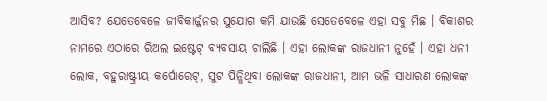ଆସିବ? ଯେତେବେଳେ ଜୀବିକାର୍ଜ୍ଜନର ସୁଯୋଗ କମି ଯାଉଛି ସେତେବେଳେ ଏହା ସବୁ ମିଛ । ବିକାଶର ନାମରେ ଏଠାରେ ରିଅଲ ଇଷ୍ଟେଟ୍ ବ୍ୟବସାୟ ଚାଲିଛି । ଏହା ଲୋକଙ୍କ ରାଜଧାନୀ ନୁହେଁ । ଏହା ଧନୀ ଲୋକ, ବହୁରାଷ୍ଟ୍ରୀୟ କର୍ପୋରେଟ୍, ସୁଟ ପିନ୍ଧିଥିବା ଲୋକଙ୍କ ରାଜଧାନୀ, ଆମ ଭଳି ସାଧାରଣ ଲୋକଙ୍କ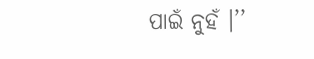ପାଇଁ ନୁହଁ ।’’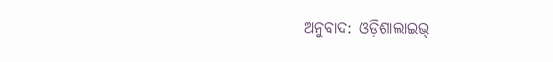ଅନୁବାଦ: ଓଡ଼ିଶାଲାଇଭ୍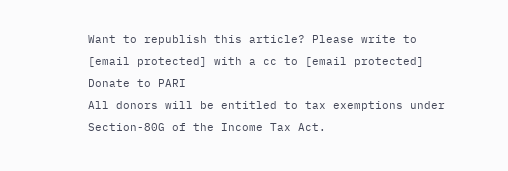Want to republish this article? Please write to [email protected] with a cc to [email protected]
Donate to PARI
All donors will be entitled to tax exemptions under Section-80G of the Income Tax Act.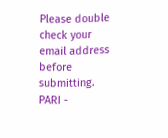Please double check your email address before submitting.
PARI -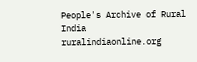People's Archive of Rural India
ruralindiaonline.org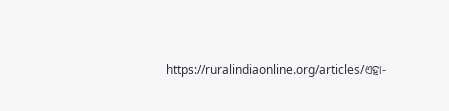https://ruralindiaonline.org/articles/ଏହା-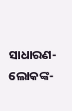ସାଧାରଣ-ଲୋକଙ୍କ-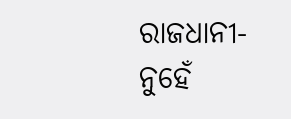ରାଜଧାନୀ-ନୁହେଁ